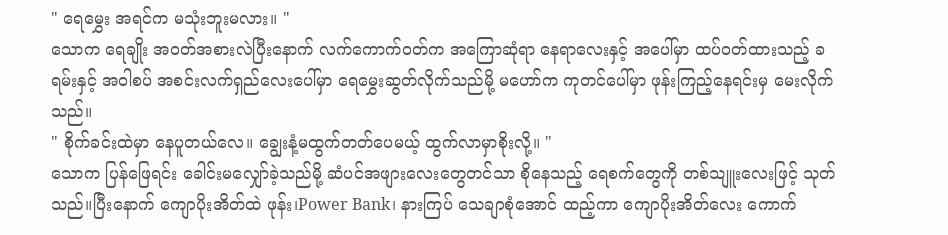" ရေမွှေး အရင်က မသုံးဘူးမလား။ "
သောက ရေချိုး အဝတ်အစားလဲပြီးနောက် လက်ကောက်ဝတ်က အကြောဆုံရာ နေရာလေးနှင့် အပေါ်မှာ ထပ်ဝတ်ထားသည့် ခရမ်းနှင့် အဝါစပ် အစင်းလက်ရှည်လေးပေါ်မှာ ရေမွှေးဆွတ်လိုက်သည်မို့ မဟော်က ကုတင်ပေါ်မှာ ဖုန်းကြည့်နေရင်းမှ မေးလိုက်သည်။
" စိုက်ခင်းထဲမှာ နေပူတယ်လေ။ ချွေးနံ့မထွက်တတ်ပေမယ့် ထွက်လာမှာစိုးလို့။ "
သောက ပြန်ဖြေရင်း ခေါင်းမလျှော်ခဲ့သည်မို့ ဆံပင်အဖျားလေးတွေတင်သာ စိုနေသည့် ရေစက်တွေကို တစ်သျူးလေးဖြင့် သုတ်သည်။ပြီးနောက် ကျောပိုးအိတ်ထဲ ဖုန်း၊Power Bank၊ နားကြပ် သေချာစုံအောင် ထည့်ကာ ကျောပိုးအိတ်လေး ကောက်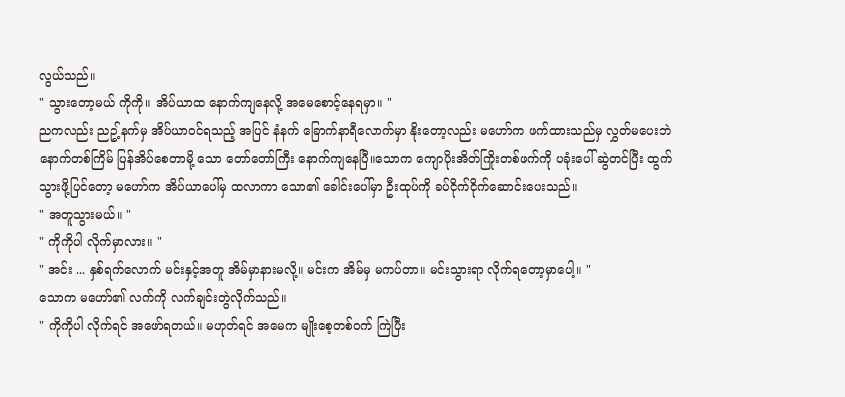လွယ်သည်။
" သွားတော့မယ် ကိုကို။ အိပ်ယာထ နောက်ကျနေလို့ အမေစောင့်နေရမှာ။ "
ညကလည်း ညဥ့်နက်မှ အိပ်ယာဝင်ရသည့် အပြင် နံနက် ခြောက်နာရီလောက်မှာ နိုးတော့လည်း မဟော်က ဖက်ထားသည်မှ လွှတ်မပေးဘဲ နောက်တစ်ကြိမ် ပြန်အိပ်စေတာမို့ သော တော်တော်ကြီး နောက်ကျနေပြီ။သောက ကျောပိုးအိတ်ကြိုးတစ်ဖက်ကို ပခုံးပေါ် ဆွဲတင်ပြီး ထွက်သွားဖို့ပြင်တော့ မဟော်က အိပ်ယာပေါ်မှ ထလာကာ သော၏ ခေါင်းပေါ်မှာ ဦးထုပ်ကို ခပ်ငိုက်ငိုက်ဆောင်းပေးသည်။
" အတူသွားမယ်။ "
" ကိုကိုပါ လိုက်မှာလား။ "
" အင်း ... နှစ်ရက်လောက် မင်းနှင့်အတူ အိမ်မှာနားမလို့။ မင်းက အိမ်မှ မကပ်တာ။ မင်းသွားရာ လိုက်ရတော့မှာပေါ့။ "
သောက မဟော်၏ လက်ကို လက်ချင်းတွဲလိုက်သည်။
" ကိုကိုပါ လိုက်ရင် အဖော်ရတယ်။ မဟုတ်ရင် အမေက မျိုးစေ့တစ်ဝက် ကြဲပြီး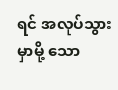ရင် အလုပ်သွားမှာမို့ သော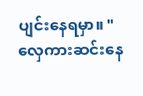ပျင်းနေရမှာ။ "
လှေကားဆင်းနေ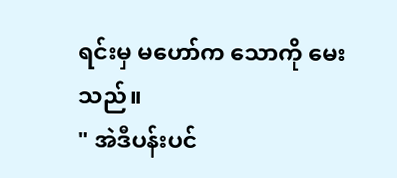ရင်းမှ မဟော်က သောကို မေးသည်။
" အဲဒီပန်းပင်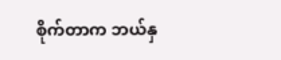စိုက်တာက ဘယ်နှ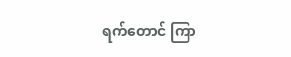ရက်တောင် ကြာ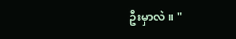ဦးမှာလဲ။ "